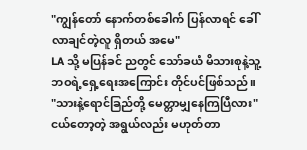"ကျွန်တော် နောက်တစ်ခေါက် ပြန်လာရင် ခေါ်လာချင်တဲ့လူ ရှိတယ် အမေ"
LA သို့ မပြန်ခင် ညတွင် သော်ခယံ မိသားစုနဲ့သူ့ဘဝရဲ့ရှေ့ရေးအကြောင်း တိုင်ပင်ဖြစ်သည်။
"သားနဲ့ရောင်ခြည်တို့ မေတ္တာမျှနေကြပြီလား"
ငယ်တော့တဲ့ အရွယ်လည်း မဟုတ်တာ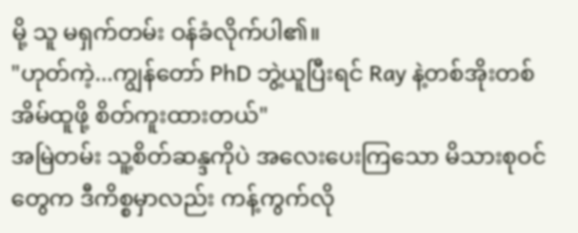မို့ သူ မရှက်တမ်း ဝန်ခံလိုက်ပါ၏။
"ဟုတ်ကဲ့...ကျွန်တော် PhD ဘွဲ့ယူပြီးရင် Ray နဲ့တစ်အိုးတစ်အိမ်ထူဖို့ စိတ်ကူးထားတယ်"
အမြဲတမ်း သူ့စိတ်ဆန္ဒကိုပဲ အလေးပေးကြသော မိသားစုဝင်တွေက ဒီကိစ္စမှာလည်း ကန့်ကွက်လို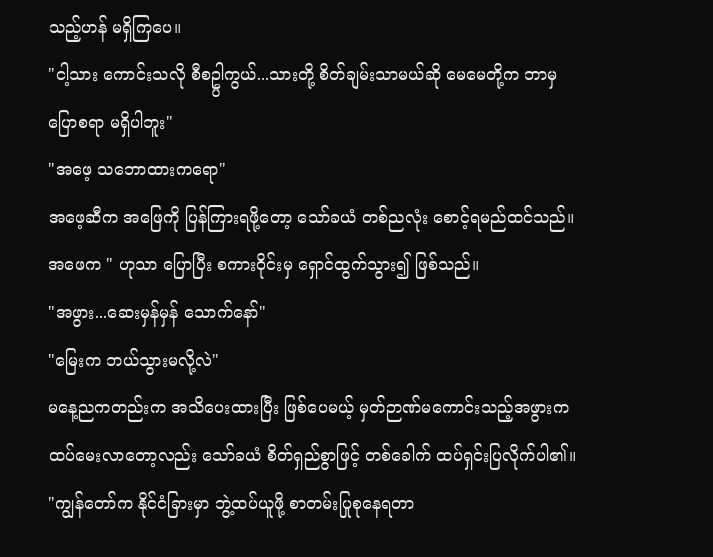သည့်ဟန် မရှိကြပေ။
"ငါ့သား ကောင်းသလို စီစဥ္ပါကွယ်...သားတို့ စိတ်ချမ်းသာမယ်ဆို မေမေတို့က ဘာမှ ပြောစရာ မရှိပါဘူး"
"အဖေ့ သဘောထားကရော"
အဖေ့ဆီက အဖြေကို ပြန်ကြားရဖို့တော့ သော်ခယံ တစ်ညလုံး စောင့်ရမည်ထင်သည်။ အဖေက " ဟုသာ ပြောပြီး စကားဝိုင်းမှ ရှောင်ထွက်သွား၍ ဖြစ်သည်။
"အဖွား...ဆေးမှန်မှန် သောက်နော်"
"မြေးက ဘယ်သွားမလို့လဲ"
မနေ့ညကတည်းက အသိပေးထားပြီး ဖြစ်ပေမယ့် မှတ်ဉာဏ်မကောင်းသည့်အဖွားက ထပ်မေးလာတော့လည်း သော်ခယံ စိတ်ရှည်စွာဖြင့် တစ်ခေါက် ထပ်ရှင်းပြလိုက်ပါ၏။
"ကျွန်တော်က နိုင်ငံခြားမှာ ဘွဲ့ထပ်ယူဖို့ စာတမ်းပြုစုနေရတာ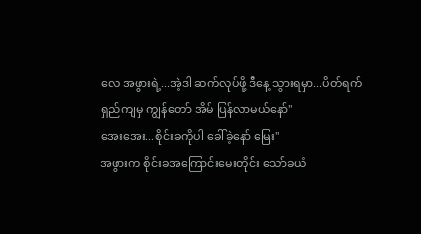လေ အဖွားရဲ့...အဲ့ဒါ ဆက်လုပ်ဖို့ ဒီနေ့ သွားရမှာ...ပိတ်ရက်ရှည်ကျမှ ကျွန်တော် အိမ် ပြန်လာမယ်နော်"
အေးအေး...စိုင်းခကိုပါ ခေါ်ခဲ့နော် မြေး"
အဖွားက စိုင်းခအကြောင်းမေးတိုင်း သော်ခယံ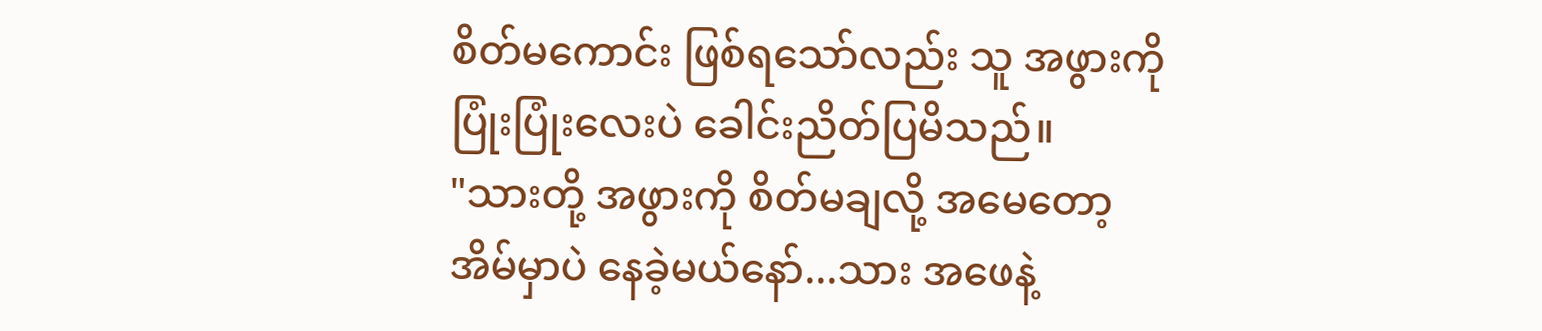စိတ်မကောင်း ဖြစ်ရသော်လည်း သူ အဖွားကို ပြုံးပြုံးလေးပဲ ခေါင်းညိတ်ပြမိသည်။
"သားတို့ အဖွားကို စိတ်မချလို့ အမေတော့ အိမ်မှာပဲ နေခဲ့မယ်နော်...သား အဖေနဲ့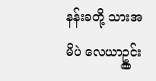နန်းခတို့ သားအမိပဲ လေယာဥ္ကွင်း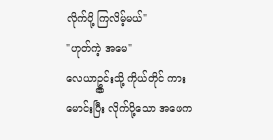လိုက်ပို့ ကြလိမ့်မယ်"
"ဟုတ်ကဲ့ အမေ"
လေယာဥ္ကွင်းသို့ ကိုယ်တိုင် ကားမောင်းပြီး လိုက်ပို့သော အဖေက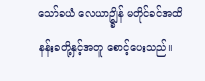သော်ခယံ လေယာဥ္ချိန် မတိုင်ခင်အထိ နန်းခတို့နှင့်အတူ စောင့်ပေးသည်။